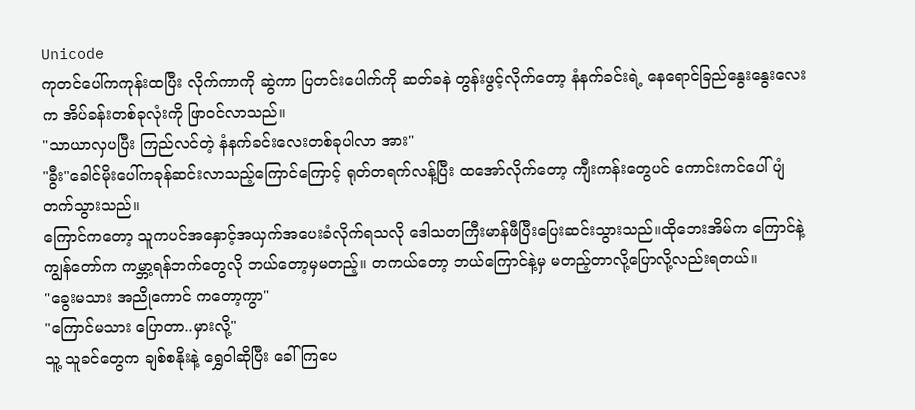Unicode
ကုတင်ပေါ်ကကုန်းထပြီး လိုက်ကာကို ဆွဲကာ ပြတင်းပေါက်ကို ဆတ်ခနဲ တွန်းဖွင့်လိုက်တော့ နံနက်ခင်းရဲ့ နေရောင်ခြည်နွေးနွေးလေးက အိပ်ခန်းတစ်ခုလုံးကို ဖြာဝင်လာသည်။
"သာယာလှပပြီး ကြည်လင်တဲ့ နံနက်ခင်းလေးတစ်ခုပါလာ အား"
"ခွီး"ခေါင်မိုးပေါ်ကခုန်ဆင်းလာသည့်ကြောင်ကြောင့် ရုတ်တရက်လန့်ပြီး ထအော်လိုက်တော့ ကျီးကန်းတွေပင် ကောင်းကင်ပေါ်ပျံတက်သွားသည်။
ကြောင်ကတော့ သူကပင်အနှောင့်အယှက်အပေးခံလိုက်ရသလို ဒေါသတကြီးမာန်ဖီပြီးပြေးဆင်းသွားသည်။ထိုဘေးအိမ်က ကြောင်နဲ့ ကျွန်တော်က ကမ္ဘာ့ရန်ဘက်တွေလို ဘယ်တော့မှမတည့်။ တကယ်တော့ ဘယ်ကြောင်နဲ့မှ မတည့်တာလို့ပြောလို့လည်းရတယ်။
"ခွေးမသား အညိုကောင် ကတော့ကွာ"
"ကြောင်မသား ပြောတာ..မှားလို့"
သူ့ သူခင်တွေက ချစ်စနိုးနဲ့ ရွှေဝါဆိုပြီး ခေါ်ကြပေ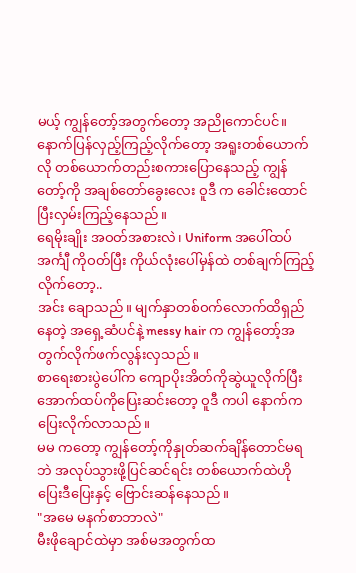မယ့် ကျွန်တော့်အတွက်တော့ အညိုကောင်ပင်။
နောက်ပြန်လှည့်ကြည့်လိုက်တော့ အရူးတစ်ယောက်လို တစ်ယောက်တည်းစကားပြောနေသည့် ကျွန်တော့်ကို အချစ်တော်ခွေးလေး ဝူဒီ က ခေါင်းထောင်ပြီးလှမ်းကြည့်နေသည်။
ရေမိုးချိုး အဝတ်အစားလဲ၊ Uniform အပေါ်ထပ်အင်္ကျီ ကိုဝတ်ပြီး ကိုယ်လုံးပေါ်မှန်ထဲ တစ်ချက်ကြည့်လိုက်တော့..
အင်း ချောသည်။ မျက်နှာတစ်ဝက်လောက်ထိရှည်နေတဲ့ အရှေ့ဆံပင်နဲ့ messy hair က ကျွန်တော့်အတွက်လိုက်ဖက်လွန်းလှသည်။
စာရေးစားပွဲပေါ်က ကျောပိုးအိတ်ကိုဆွဲယူလိုက်ပြီး အောက်ထပ်ကိုပြေးဆင်းတော့ ဝူဒီ ကပါ နောက်ကပြေးလိုက်လာသည်။
မမ ကတော့ ကျွန်တော့်ကိုနှုတ်ဆက်ချိန်တောင်မရဘဲ အလုပ်သွားဖို့ပြင်ဆင်ရင်း တစ်ယောက်ထဲဟိုပြေးဒီပြေးနှင့် ဗြောင်းဆန်နေသည်။
"အမေ မနက်စာဘာလဲ"
မီးဖိုချောင်ထဲမှာ အစ်မအတွက်ထ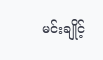မင်းချိုင့်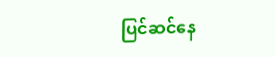ပြင်ဆင်နေ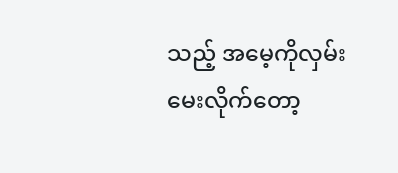သည့် အမေ့ကိုလှမ်းမေးလိုက်တော့